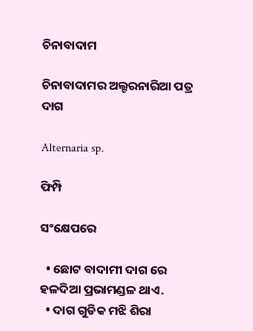ଚିନାବାଦାମ

ଚିନାବାଦାମର ଅଲ୍ଟରନାରିଆ ପତ୍ର ଦାଗ

Alternaria sp.

ଫିମ୍ପି

ସଂକ୍ଷେପରେ

  • ଛୋଟ ବାଦାମୀ ଦାଗ ରେ ହଳଦିଆ ପ୍ରଭାମଣ୍ଡଳ ଥାଏ.
  • ଦାଗ ଗୁଡିକ ମଝି ଶିରା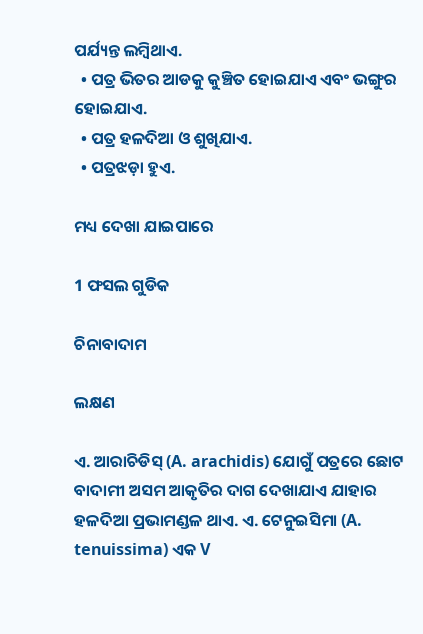ପର୍ଯ୍ୟନ୍ତ ଲମ୍ବିଥାଏ.
  • ପତ୍ର ଭିତର ଆଡକୁ କୁଞ୍ଚିତ ହୋଇଯାଏ ଏବଂ ଭଙ୍ଗୁର ହୋଇଯାଏ.
  • ପତ୍ର ହଳଦିଆ ଓ ଶୁଖିଯାଏ.
  • ପତ୍ରଝଡ଼ା ହୁଏ.

ମଧ୍ୟ ଦେଖା ଯାଇପାରେ

1 ଫସଲ ଗୁଡିକ

ଚିନାବାଦାମ

ଲକ୍ଷଣ

ଏ. ଆରାଚିଡିସ୍ (A. arachidis) ଯୋଗୁଁ ପତ୍ରରେ ଛୋଟ ବାଦାମୀ ଅସମ ଆକୃତିର ଦାଗ ଦେଖାଯାଏ ଯାହାର ହଳଦିଆ ପ୍ରଭାମଣ୍ଡଳ ଥାଏ. ଏ. ଟେନୁଇସିମା (A. tenuissima) ଏକ V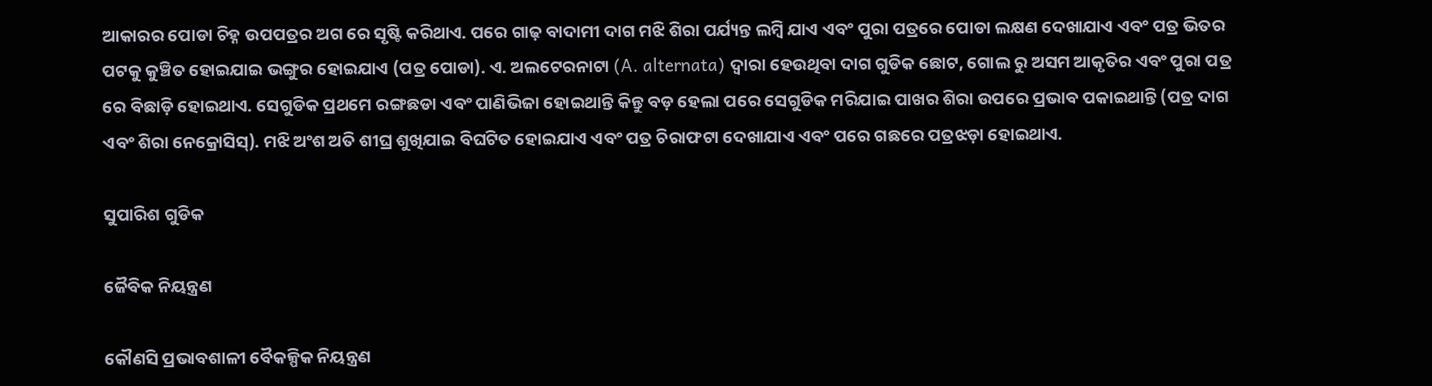ଆକାରର ପୋଡା ଚିହ୍ନ ଉପପତ୍ରର ଅଗ ରେ ସୃଷ୍ଟି କରିଥାଏ. ପରେ ଗାଢ଼ ବାଦାମୀ ଦାଗ ମଝି ଶିରା ପର୍ଯ୍ୟନ୍ତ ଲମ୍ବି ଯାଏ ଏବଂ ପୁରା ପତ୍ରରେ ପୋଡା ଲକ୍ଷଣ ଦେଖାଯାଏ ଏବଂ ପତ୍ର ଭିତର ପଟକୁ କୁଞ୍ଚିତ ହୋଇଯାଇ ଭଙ୍ଗୁର ହୋଇଯାଏ (ପତ୍ର ପୋଡା). ଏ. ଅଲଟେରନାଟା (A. alternata) ଦ୍ୱାରା ହେଉଥିବା ଦାଗ ଗୁଡିକ ଛୋଟ, ଗୋଲ ରୁ ଅସମ ଆକୃତିର ଏବଂ ପୁରା ପତ୍ର ରେ ବିଛାଡ଼ି ହୋଇଥାଏ. ସେଗୁଡିକ ପ୍ରଥମେ ରଙ୍ଗଛଡା ଏବଂ ପାଣିଭିଜା ହୋଇଥାନ୍ତି କିନ୍ତୁ ବଡ଼ ହେଲା ପରେ ସେଗୁଡିକ ମରିଯାଇ ପାଖର ଶିରା ଉପରେ ପ୍ରଭାବ ପକାଇଥାନ୍ତି (ପତ୍ର ଦାଗ ଏବଂ ଶିରା ନେକ୍ରୋସିସ୍). ମଝି ଅଂଶ ଅତି ଶୀଘ୍ର ଶୁଖିଯାଇ ବିଘଟିତ ହୋଇଯାଏ ଏବଂ ପତ୍ର ଚିରାଫଟା ଦେଖାଯାଏ ଏବଂ ପରେ ଗଛରେ ପତ୍ରଝଡ଼ା ହୋଇଥାଏ.

ସୁପାରିଶ ଗୁଡିକ

ଜୈବିକ ନିୟନ୍ତ୍ରଣ

କୌଣସି ପ୍ରଭାବଶାଳୀ ବୈକଳ୍ପିକ ନିୟନ୍ତ୍ରଣ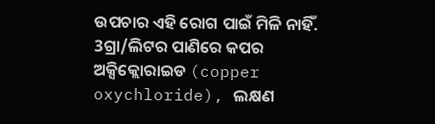ଉପଚାର ଏହି ରୋଗ ପାଇଁ ମିଳି ନାହିଁ. 3ଗ୍ରା/ଲିଟର ପାଣିରେ କପର ଅକ୍ସିକ୍ଲୋରାଇଡ (copper oxychloride), ଲକ୍ଷଣ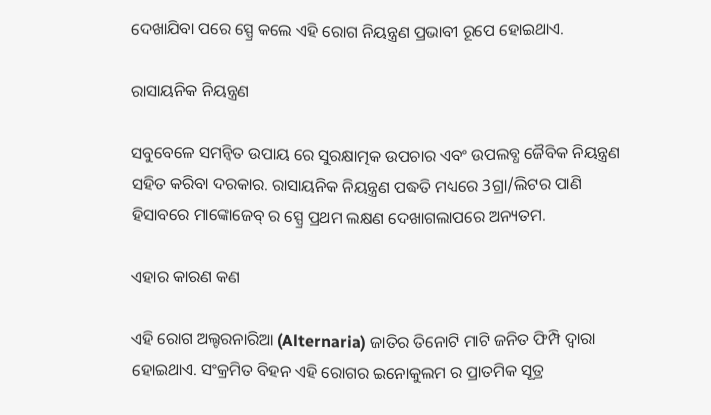ଦେଖାଯିବା ପରେ ସ୍ପ୍ରେ କଲେ ଏହି ରୋଗ ନିୟନ୍ତ୍ରଣ ପ୍ରଭାବୀ ରୂପେ ହୋଇଥାଏ.

ରାସାୟନିକ ନିୟନ୍ତ୍ରଣ

ସବୁବେଳେ ସମନ୍ବିତ ଉପାୟ ରେ ସୁରକ୍ଷାତ୍ମକ ଉପଚାର ଏବଂ ଉପଲବ୍ଧ ଜୈବିକ ନିୟନ୍ତ୍ରଣ ସହିତ କରିବା ଦରକାର. ରାସାୟନିକ ନିୟନ୍ତ୍ରଣ ପଦ୍ଧତି ମଧ୍ୟରେ 3ଗ୍ରା/ଲିଟର ପାଣି ହିସାବରେ ମାଙ୍କୋଜେବ୍ ର ସ୍ପ୍ରେ ପ୍ରଥମ ଲକ୍ଷଣ ଦେଖାଗଲାପରେ ଅନ୍ୟତମ.

ଏହାର କାରଣ କଣ

ଏହି ରୋଗ ଅଲ୍ଟରନାରିଆ (Alternaria) ଜାତିର ତିନୋଟି ମାଟି ଜନିତ ଫିମ୍ପି ଦ୍ୱାରା ହୋଇଥାଏ. ସଂକ୍ରମିତ ବିହନ ଏହି ରୋଗର ଇନୋକୁଲମ ର ପ୍ରାତମିକ ସୂତ୍ର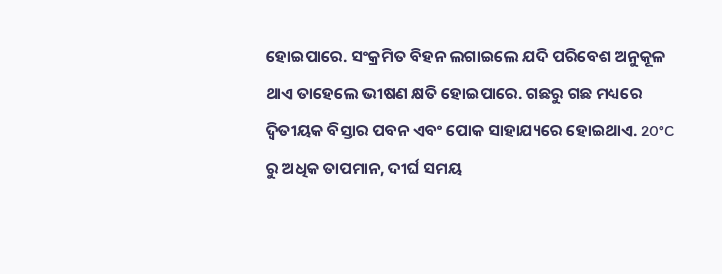ହୋଇପାରେ. ସଂକ୍ରମିତ ବିହନ ଲଗାଇଲେ ଯଦି ପରିବେଶ ଅନୁକୂଳ ଥାଏ ତାହେଲେ ଭୀଷଣ କ୍ଷତି ହୋଇପାରେ. ଗଛରୁ ଗଛ ମଧ୍ୟରେ ଦ୍ଵିତୀୟକ ବିସ୍ତାର ପବନ ଏବଂ ପୋକ ସାହାଯ୍ୟରେ ହୋଇଥାଏ. 20°C ରୁ ଅଧିକ ତାପମାନ, ଦୀର୍ଘ ସମୟ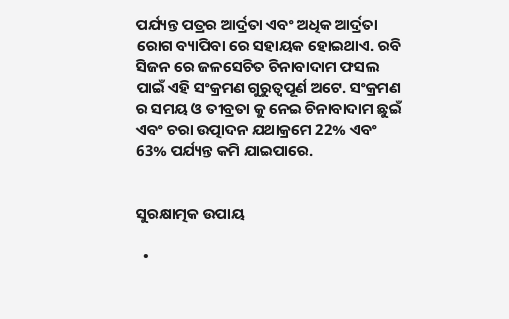ପର୍ଯ୍ୟନ୍ତ ପତ୍ରର ଆର୍ଦ୍ରତା ଏବଂ ଅଧିକ ଆର୍ଦ୍ରତା ରୋଗ ବ୍ୟାପିବା ରେ ସହାୟକ ହୋଇଥାଏ. ରବି ସିଜନ ରେ ଜଳସେଚିତ ଚିନାବାଦାମ ଫସଲ ପାଇଁ ଏହି ସଂକ୍ରମଣ ଗୁରୁତ୍ୱପୂର୍ଣ ଅଟେ. ସଂକ୍ରମଣ ର ସମୟ ଓ ତୀବ୍ରତା କୁ ନେଇ ଚିନାବାଦାମ ଛୁଇଁ ଏବଂ ଚରା ଉତ୍ପାଦନ ଯଥାକ୍ରମେ 22% ଏବଂ 63% ପର୍ଯ୍ୟନ୍ତ କମି ଯାଇପାରେ.


ସୁରକ୍ଷାତ୍ମକ ଉପାୟ

  •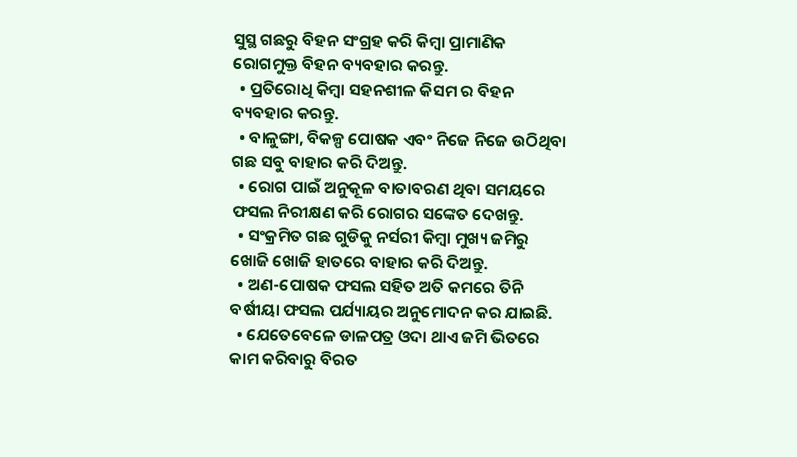ସୁସ୍ଥ ଗଛରୁ ବିହନ ସଂଗ୍ରହ କରି କିମ୍ବା ପ୍ରାମାଣିକ ରୋଗମୁକ୍ତ ବିହନ ବ୍ୟବହାର କରନ୍ତୁ.
  • ପ୍ରତିରୋଧି କିମ୍ବା ସହନଶୀଳ କିସମ ର ବିହନ ବ୍ୟବହାର କରନ୍ତୁ.
  • ବାଳୁଙ୍ଗା, ବିକଳ୍ପ ପୋଷକ ଏବଂ ନିଜେ ନିଜେ ଉଠିଥିବା ଗଛ ସବୁ ବାହାର କରି ଦିଅନ୍ତୁ.
  • ରୋଗ ପାଇଁ ଅନୁକୂଳ ବାତାବରଣ ଥିବା ସମୟରେ ଫସଲ ନିରୀକ୍ଷଣ କରି ରୋଗର ସଙ୍କେତ ଦେଖନ୍ତୁ.
  • ସଂକ୍ରମିତ ଗଛ ଗୁଡିକୁ ନର୍ସରୀ କିମ୍ବା ମୁଖ୍ୟ ଜମିରୁ ଖୋଜି ଖୋଜି ହାତରେ ବାହାର କରି ଦିଅନ୍ତୁ.
  • ଅଣ-ପୋଷକ ଫସଲ ସହିତ ଅତି କମରେ ତିନି ବର୍ଷୀୟା ଫସଲ ପର୍ଯ୍ୟାୟର ଅନୁମୋଦନ କର ଯାଇଛି.
  • ଯେତେବେଳେ ଡାଳପତ୍ର ଓଦା ଥାଏ ଜମି ଭିତରେ କାମ କରିବାରୁ ବିରତ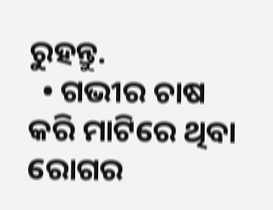ରୁହନ୍ତୁ.
  • ଗଭୀର ଚାଷ କରି ମାଟିରେ ଥିବା ରୋଗର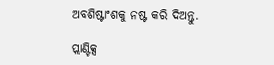ଅବଶିଷ୍ଟାଂଶକୁ ନଷ୍ଟ କରି ଦିଅନ୍ତୁ.

ପ୍ଲାଣ୍ଟିକ୍ସ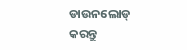ଡାଉନଲୋଡ୍ କରନ୍ତୁ